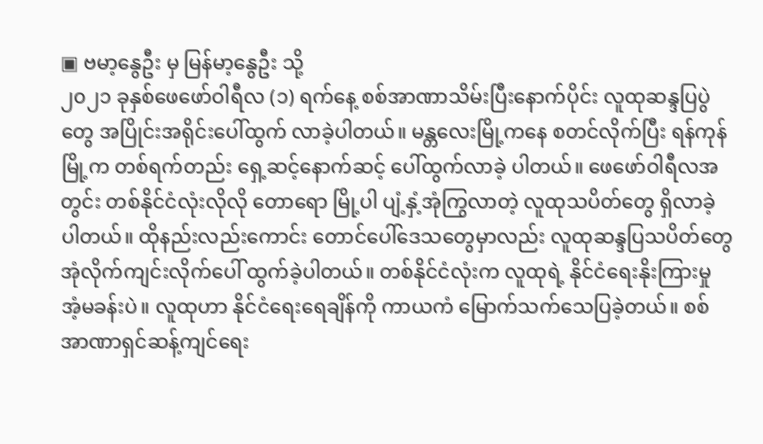▣ ဗမာ့နွေဦး မှ မြန်မာ့နွေဦး သို့
၂၀၂၁ ခုနှစ်ဖေဖော်ဝါရီလ (၁) ရက်နေ့ စစ်အာဏာသိမ်းပြီးနောက်ပိုင်း လူထုဆန္ဒပြပွဲတွေ အပြိုင်းအရိုင်းပေါ်ထွက် လာခဲ့ပါတယ်။ မန္တလေးမြို့ကနေ စတင်လိုက်ပြီး ရန်ကုန်မြို့က တစ်ရက်တည်း ရှေ့ဆင့်နောက်ဆင့် ပေါ်ထွက်လာခဲ့ ပါတယ်။ ဖေဖော်ဝါရီလအတွင်း တစ်နိုင်ငံလုံးလိုလို တောရော မြို့ပါ ပျံ့နှံ့အုံကြွလာတဲ့ လူထုသပိတ်တွေ ရှိလာခဲ့ ပါတယ်။ ထိုနည်းလည်းကောင်း တောင်ပေါ်ဒေသတွေမှာလည်း လူထုဆန္ဒပြသပိတ်တွေ အုံလိုက်ကျင်းလိုက်ပေါ် ထွက်ခဲ့ပါတယ်။ တစ်နိုင်ငံလုံးက လူထုရဲ့ နိုင်ငံရေးနိုးကြားမှု အံ့မခန်းပဲ။ လူထုဟာ နိုင်ငံရေးရေချိန်ကို ကာယကံ မြောက်သက်သေပြခဲ့တယ်။ စစ်အာဏာရှင်ဆန့်ကျင်ရေး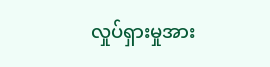လှုပ်ရှားမှုအား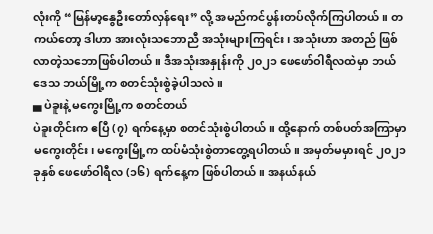လုံးကို “မြန်မာ့နွေဦးတော်လှန်ရေး” လို့ အမည်ကင်ပွန်းတပ်လိုက်ကြပါတယ်။ တကယ်တော့ ဒါဟာ အားလုံးသဘောညီ အသုံးများကြရင်း၊ အသုံးဟာ အတည် ဖြစ်လာတဲ့သဘောဖြစ်ပါတယ်။ ဒီအသုံးအနှုန်းကို ၂၀၂၁ ဖေဖော်ဝါရီလထဲမှာ ဘယ်ဒေသ ဘယ်မြို့က စတင်သုံးစွဲခဲ့ပါသလဲ။
▄ ပဲခူးနဲ့ မကွေးမြို့က စတင်တယ်
ပဲခူးတိုင်းက ဧပြီ (၇) ရက်နေ့မှာ စတင်သုံးစွဲပါတယ်။ ထို့နောက် တစ်ပတ်အကြာမှာ မကွေးတိုင်း၊ မကွေးမြို့က ထပ်မံသုံးစွဲတာတွေ့ရပါတယ်။ အမှတ်မမှားရင် ၂၀၂၁ ခုနှစ် ဖေဖော်ဝါရီလ (၁၆) ရက်နေ့က ဖြစ်ပါတယ်။ အနယ်နယ်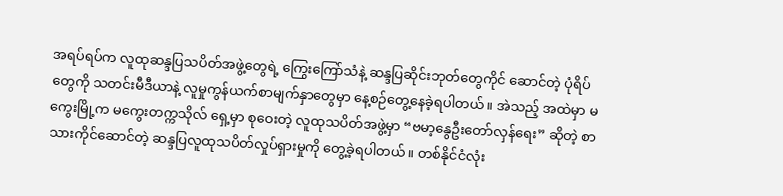အရပ်ရပ်က လူထုဆန္ဒပြသပိတ်အဖွဲ့တွေရဲ့ ကြွေးကြော်သံနဲ့ ဆန္ဒပြဆိုင်းဘုတ်တွေကိုင် ဆောင်တဲ့ ပုံရိပ်တွေကို သတင်းမီဒီယာနဲ့ လူမှုကွန်ယက်စာမျက်နှာတွေမှာ နေ့စဉ်တွေ့နေခဲ့ရပါတယ်။ အဲသည့် အထဲမှာ မကွေးမြို့က မကွေးတက္ကသိုလ် ရှေ့မှာ စုဝေးတဲ့ လူထုသပိတ်အဖွဲ့မှာ “ဗမာ့နွေဦးတော်လှန်ရေး” ဆိုတဲ့ စာသားကိုင်ဆောင်တဲ့ ဆန္ဒပြလူထုသပိတ်လှုပ်ရှားမှုကို တွေ့ခဲ့ရပါတယ်။ တစ်နိုင်ငံလုံး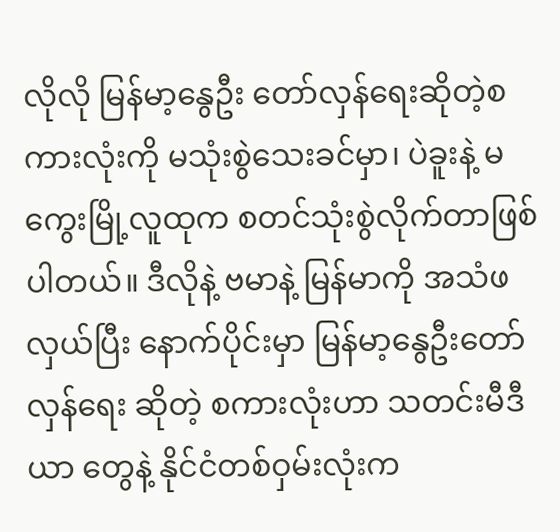လိုလို မြန်မာ့နွေဦး တော်လှန်ရေးဆိုတဲ့စကားလုံးကို မသုံးစွဲသေးခင်မှာ၊ ပဲခူးနဲ့ မကွေးမြို့လူထုက စတင်သုံးစွဲလိုက်တာဖြစ်ပါတယ်။ ဒီလိုနဲ့ ဗမာနဲ့ မြန်မာကို အသံဖလှယ်ပြီး နောက်ပိုင်းမှာ မြန်မာ့နွေဦးတော်လှန်ရေး ဆိုတဲ့ စကားလုံးဟာ သတင်းမီဒီယာ တွေနဲ့ နိုင်ငံတစ်ဝှမ်းလုံးက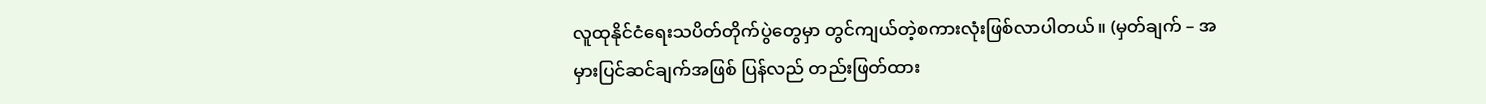လူထုနိုင်ငံရေးသပိတ်တိုက်ပွဲတွေမှာ တွင်ကျယ်တဲ့စကားလုံးဖြစ်လာပါတယ်။ (မှတ်ချက် – အမှားပြင်ဆင်ချက်အဖြစ် ပြန်လည် တည်းဖြတ်ထား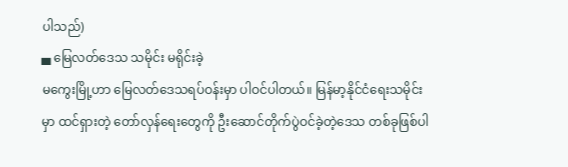ပါသည်)
▄ မြေလတ်ဒေသ သမိုင်း မရိုင်းခဲ့
မကွေးမြို့ဟာ မြေလတ်ဒေသရပ်ဝန်းမှာ ပါဝင်ပါတယ်။ မြန်မာ့နိုင်ငံရေးသမိုင်းမှာ ထင်ရှားတဲ့ တော်လှန်ရေးတွေကို ဦးဆောင်တိုက်ပွဲဝင်ခဲ့တဲ့ဒေသ တစ်ခုဖြစ်ပါ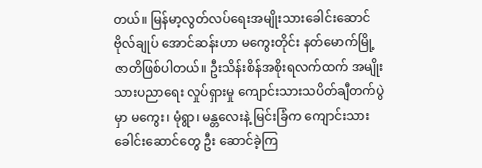တယ်။ မြန်မာ့လွတ်လပ်ရေးအမျိုးသားခေါင်းဆောင် ဗိုလ်ချုပ် အောင်ဆန်းဟာ မကွေးတိုင်း နတ်မောက်မြို့ဇာတိဖြစ်ပါတယ်။ ဦးသိန်းစိန်အစိုးရလက်ထက် အမျိုးသားပညာရေး လှုပ်ရှားမှု ကျောင်းသားသပိတ်ချီတက်ပွဲမှာ မကွေး၊ မုံရွာ၊ မန္တလေးနဲ့ မြင်းခြံက ကျောင်းသားခေါင်းဆောင်တွေ ဦး ဆောင်ခဲ့ကြ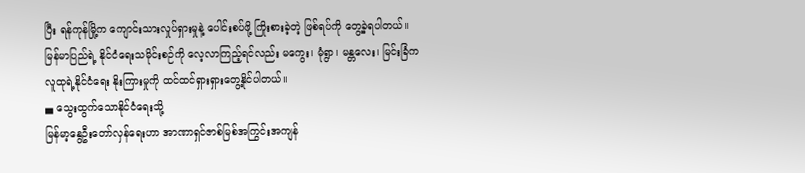ပြီး ရန်ကုန်မြို့က ကျောင်းသားလှုပ်ရှားမှုနဲ့ ပေါင်းစပ်ဖို့ ကြိုးစားခဲ့တဲ့ ဖြစ်ရပ်ကို တွေ့ခဲ့ရပါတယ်။ မြန်မာပြည်ရဲ့ နိုင်ငံရေးသမိုင်းစဉ်ကို လေ့လာကြည့်ရင်လည်း မကွေး၊ မုံရွာ၊ မန္တလေး၊ မြင်းခြံက လူထုရဲ့နိုင်ငံရေး နိုးကြားမှုကို ထင်ထင်ရှားရှားတွေ့နိုင်ပါတယ်။
▄ သွေးထွက်သောနိုင်ငံရေးသို့
မြန်မာ့နွေဦးတော်လှန်ရေးဟာ အာဏာရှင်ဇာစ်မြစ်အကြွင်းအကျန်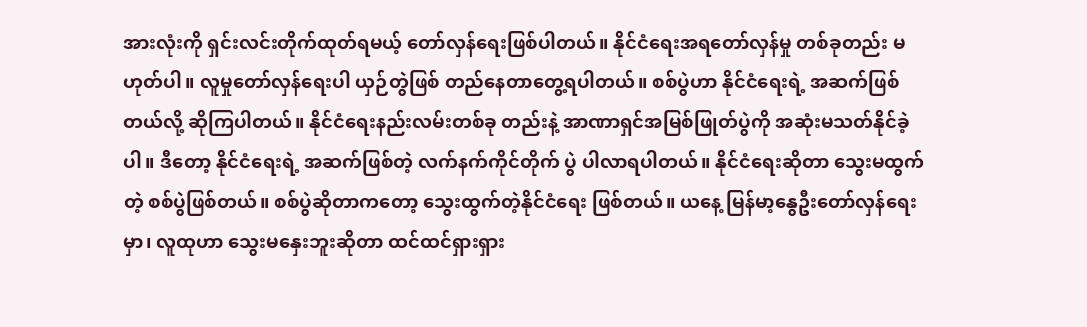အားလုံးကို ရှင်းလင်းတိုက်ထုတ်ရမယ့် တော်လှန်ရေးဖြစ်ပါတယ်။ နိုင်ငံရေးအရတော်လှန်မှု တစ်ခုတည်း မဟုတ်ပါ။ လူမှုတော်လှန်ရေးပါ ယှဉ်တွဲဖြစ် တည်နေတာတွေ့ရပါတယ်။ စစ်ပွဲဟာ နိုင်ငံရေးရဲ့ အဆက်ဖြစ်တယ်လို့ ဆိုကြပါတယ်။ နိုင်ငံရေးနည်းလမ်းတစ်ခု တည်းနဲ့ အာဏာရှင်အမြစ်ဖြုတ်ပွဲကို အဆုံးမသတ်နိုင်ခဲ့ပါ။ ဒီတော့ နိုင်ငံရေးရဲ့ အဆက်ဖြစ်တဲ့ လက်နက်ကိုင်တိုက် ပွဲ ပါလာရပါတယ်။ နိုင်ငံရေးဆိုတာ သွေးမထွက်တဲ့ စစ်ပွဲဖြစ်တယ်။ စစ်ပွဲဆိုတာကတော့ သွေးထွက်တဲ့နိုင်ငံရေး ဖြစ်တယ်။ ယနေ့ မြန်မာ့နွေဦးတော်လှန်ရေးမှာ၊ လူထုဟာ သွေးမနှေးဘူးဆိုတာ ထင်ထင်ရှားရှား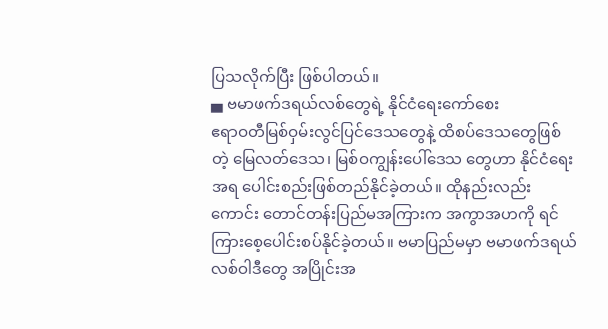ပြသလိုက်ပြီး ဖြစ်ပါတယ်။
▄ ဗမာဖက်ဒရယ်လစ်တွေရဲ့ နိုင်ငံရေးကော်စေး
ဧရာဝတီမြစ်ဝှမ်းလွင်ပြင်ဒေသတွေနဲ့ ထိစပ်ဒေသတွေဖြစ်တဲ့ မြေလတ်ဒေသ၊ မြစ်ဝကျွန်းပေါ်ဒေသ တွေဟာ နိုင်ငံရေးအရ ပေါင်းစည်းဖြစ်တည်နိုင်ခဲ့တယ်။ ထိုနည်းလည်းကောင်း တောင်တန်းပြည်မအကြားက အကွာအဟကို ရင်ကြားစေ့ပေါင်းစပ်နိုင်ခဲ့တယ်။ ဗမာပြည်မမှာ ဗမာဖက်ဒရယ်လစ်ဝါဒီတွေ အပြိုင်းအ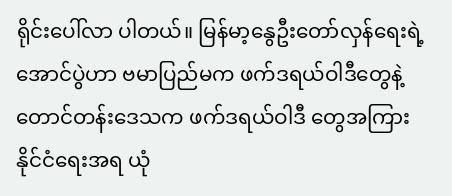ရိုင်းပေါ်လာ ပါတယ်။ မြန်မာ့နွေဦးတော်လှန်ရေးရဲ့ အောင်ပွဲဟာ ဗမာပြည်မက ဖက်ဒရယ်ဝါဒီတွေနဲ့ တောင်တန်းဒေသက ဖက်ဒရယ်ဝါဒီ တွေအကြား နိုင်ငံရေးအရ ယုံ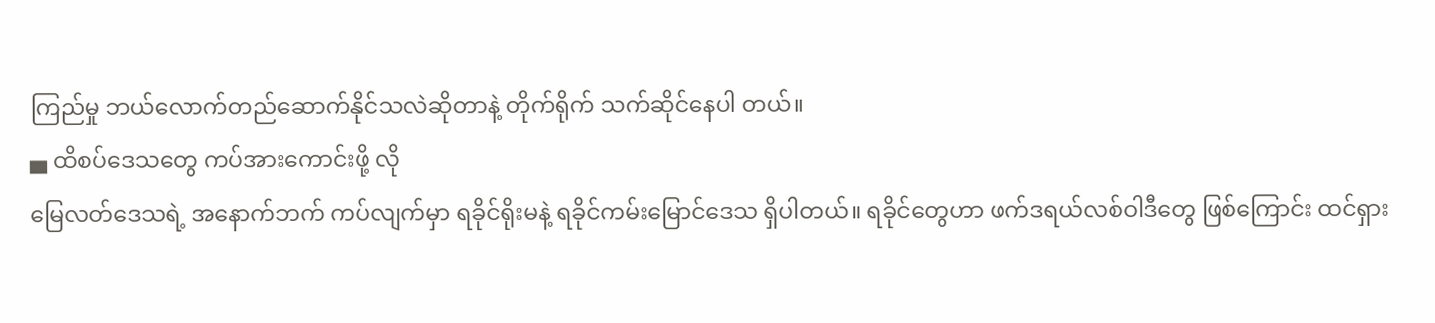ကြည်မှု ဘယ်လောက်တည်ဆောက်နိုင်သလဲဆိုတာနဲ့ တိုက်ရိုက် သက်ဆိုင်နေပါ တယ်။
▄ ထိစပ်ဒေသတွေ ကပ်အားကောင်းဖို့ လို
မြေလတ်ဒေသရဲ့ အနောက်ဘက် ကပ်လျက်မှာ ရခိုင်ရိုးမနဲ့ ရခိုင်ကမ်းမြောင်ဒေသ ရှိပါတယ်။ ရခိုင်တွေဟာ ဖက်ဒရယ်လစ်ဝါဒီတွေ ဖြစ်ကြောင်း ထင်ရှား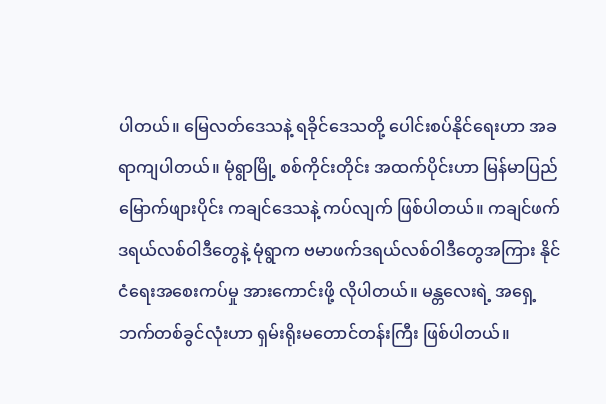ပါတယ်။ မြေလတ်ဒေသနဲ့ ရခိုင်ဒေသတို့ ပေါင်းစပ်နိုင်ရေးဟာ အခရာကျပါတယ်။ မုံရွာမြို့ စစ်ကိုင်းတိုင်း အထက်ပိုင်းဟာ မြန်မာပြည်မြောက်ဖျားပိုင်း ကချင်ဒေသနဲ့ ကပ်လျက် ဖြစ်ပါတယ်။ ကချင်ဖက်ဒရယ်လစ်ဝါဒီတွေနဲ့ မုံရွာက ဗမာဖက်ဒရယ်လစ်ဝါဒီတွေအကြား နိုင်ငံရေးအစေးကပ်မှု အားကောင်းဖို့ လိုပါတယ်။ မန္တလေးရဲ့ အရှေ့ဘက်တစ်ခွင်လုံးဟာ ရှမ်းရိုးမတောင်တန်းကြီး ဖြစ်ပါတယ်။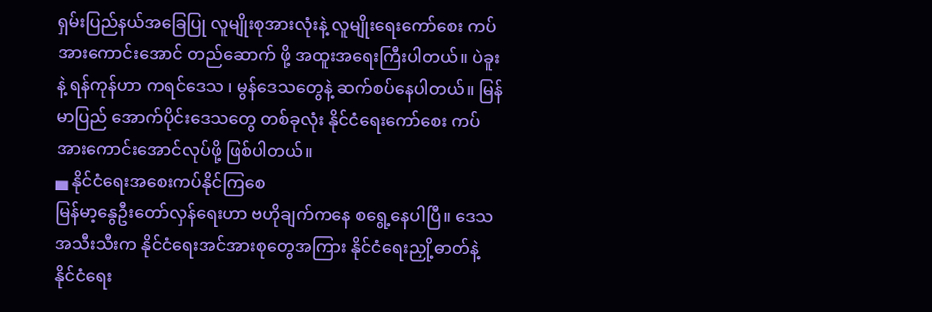ရှမ်းပြည်နယ်အခြေပြု လူမျိုးစုအားလုံးနဲ့ လူမျိုးရေးကော်စေး ကပ်အားကောင်းအောင် တည်ဆောက် ဖို့ အထူးအရေးကြီးပါတယ်။ ပဲခူးနဲ့ ရန်ကုန်ဟာ ကရင်ဒေသ ၊ မွန်ဒေသတွေနဲ့ ဆက်စပ်နေပါတယ်။ မြန်မာပြည် အောက်ပိုင်းဒေသတွေ တစ်ခုလုံး နိုင်ငံရေးကော်စေး ကပ်အားကောင်းအောင်လုပ်ဖို့ ဖြစ်ပါတယ်။
▄ နိုင်ငံရေးအစေးကပ်နိုင်ကြစေ
မြန်မာ့နွေဦးတော်လှန်ရေးဟာ ဗဟိုချက်ကနေ စရွေ့နေပါပြီ။ ဒေသအသီးသီးက နိုင်ငံရေးအင်အားစုတွေအကြား နိုင်ငံရေးညှို့ဓာတ်နဲ့ နိုင်ငံရေး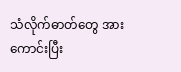သံလိုက်ဓာတ်တွေ အားကောင်းပြီး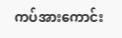ကပ်အားကောင်း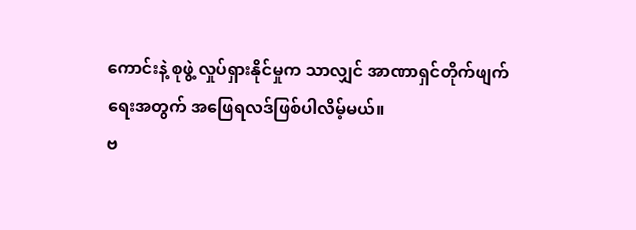ကောင်းနဲ့ စုဖွဲ့ လှုပ်ရှားနိုင်မှုက သာလျှင် အာဏာရှင်တိုက်ဖျက်ရေးအတွက် အဖြေရလဒ်ဖြစ်ပါလိမ့်မယ်။
ဗ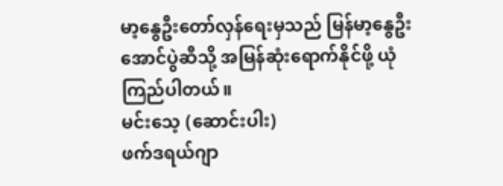မာ့နွေဦးတော်လှန်ရေးမှသည် မြန်မာ့နွေဦးအောင်ပွဲဆီသို့ အမြန်ဆုံးရောက်နိုင်ဖို့ ယုံကြည်ပါတယ်။
မင်းသေ့ (ဆောင်းပါး)
ဖက်ဒရယ်ဂျာ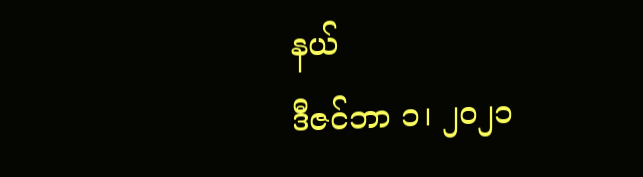နယ်
ဒီဇင်ဘာ ၁၊ ၂၀၂၁